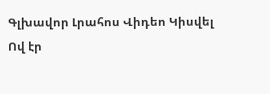Գլխավոր Լրահոս Վիդեո Կիսվել
Ով էր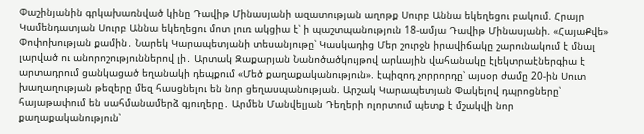Փաշինյանին գրկախառնված կինը Դավիթ Մինասյանի ազատության աղոթք Սուրբ Աննա եկեղեցու բակում. Հրայր Կամենդատյան Սուրբ Աննա եկեղեցու մոտ լուռ ակցիա է՝ ի պաշտպանություն 18-ամյա Դավիթ Մինասյանի. «ՀայաՔվե» Փոփոխության քամին․ Նարեկ Կարապետյանի տեսանյութը՝ Կասկադից Մեր շուրջն իրավիճակը շարունակում է մնալ լարված ու անորոշություններով լի․ Արտակ Զաքարյան Նանոծածկույթով արևային վահանակը էլեկտրաէներգիա է արտադրում ցանկացած եղանակի դեպքում «Մեծ քաղաքականություն». էպիզոդ չորրորդը՝ այսօր ժամը 20-ին Սուտ խաղաղության թեզերը մեզ հասցնելու են նոր ցեղասպանության. Արշակ Կարապետյան Փակելով դպրոցները՝ հայաթափում են սահմանամերձ գյուղերը․ Արմեն Մանվելյան Դեղերի ոլորտում պետք է մշակվի նոր քաղաքականություն՝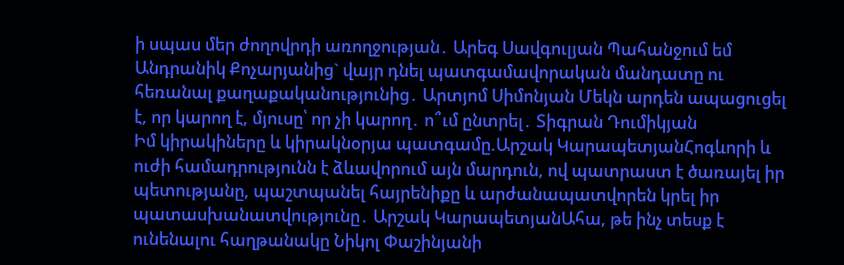ի սպաս մեր ժողովրդի առողջության․ Արեգ Սավգուլյան Պահանջում եմ Անդրանիկ Քոչարյանից` վայր դնել պատգամավորական մանդատը ու հեռանալ քաղաքականությունից․ Արտյոմ Սիմոնյան Մեկն արդեն ապացուցել է, որ կարող է, մյուսը՝ որ չի կարող․ ո՞ւմ ընտրել․ Տիգրան Դումիկյան
Իմ կիրակիները և կիրակնօրյա պատգամը.Արշակ ԿարապետյանՀոգևորի և ուժի համադրությունն է ձևավորում այն մարդուն, ով պատրաստ է ծառայել իր պետությանը, պաշտպանել հայրենիքը և արժանապատվորեն կրել իր պատասխանատվությունը․ Արշակ ԿարապետյանԱհա, թե ինչ տեսք է ունենալու հաղթանակը Նիկոլ Փաշինյանի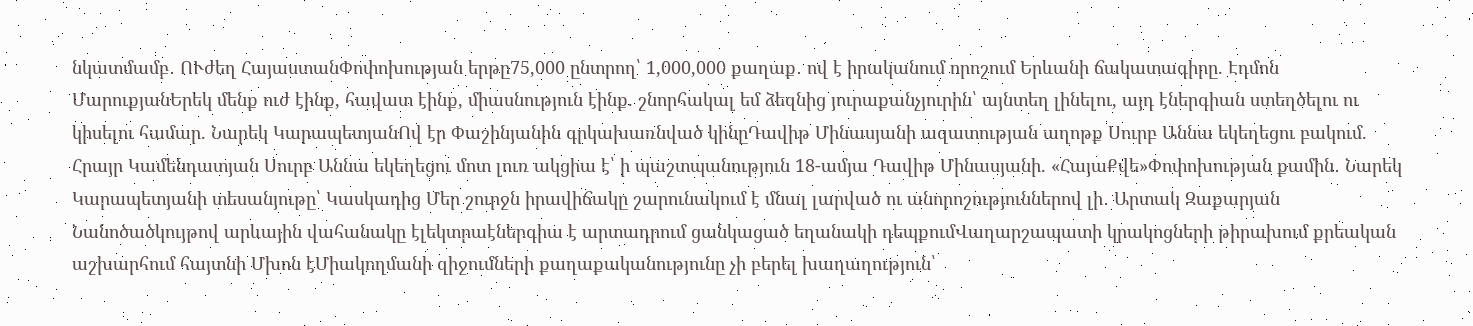նկատմամբ․ ՈՒժեղ ՀայաստանՓոփոխության երթը75,000 ընտրող՝ 1,000,000 քաղաք․ ով է իրականում որոշում Երևանի ճակատագիրը. Էդմոն ՄարուքյանԵրեկ մենք ուժ էինք, հավատ էինք, միասնություն էինք. շնորհակալ եմ ձեզնից յուրաքանչյուրին՝ այնտեղ լինելու, այդ էներգիան ստեղծելու ու կիսելու համար. Նարեկ ԿարապետյանՈվ էր Փաշինյանին գրկախառնված կինըԴավիթ Մինասյանի ազատության աղոթք Սուրբ Աննա եկեղեցու բակում. Հրայր Կամենդատյան Սուրբ Աննա եկեղեցու մոտ լուռ ակցիա է՝ ի պաշտպանություն 18-ամյա Դավիթ Մինասյանի. «ՀայաՔվե»Փոփոխության քամին․ Նարեկ Կարապետյանի տեսանյութը՝ Կասկադից Մեր շուրջն իրավիճակը շարունակում է մնալ լարված ու անորոշություններով լի․ Արտակ Զաքարյան Նանոծածկույթով արևային վահանակը էլեկտրաէներգիա է արտադրում ցանկացած եղանակի դեպքումՎաղարշապատի կրակոցների թիրախում քրեական աշխարհում հայտնի Մխոն էՄիակողմանի զիջումների քաղաքականությունը չի բերել խաղաղություն՝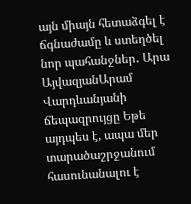այն միայն հետաձգել է ճգնաժամը և ստեղծել նոր պահանջներ․ Արա ԱյվազյանԱրամ Վարդևանյանի ճեպազրույցը Եթե այդպես է, ապա մեր տարածաշրջանում հասունանալու է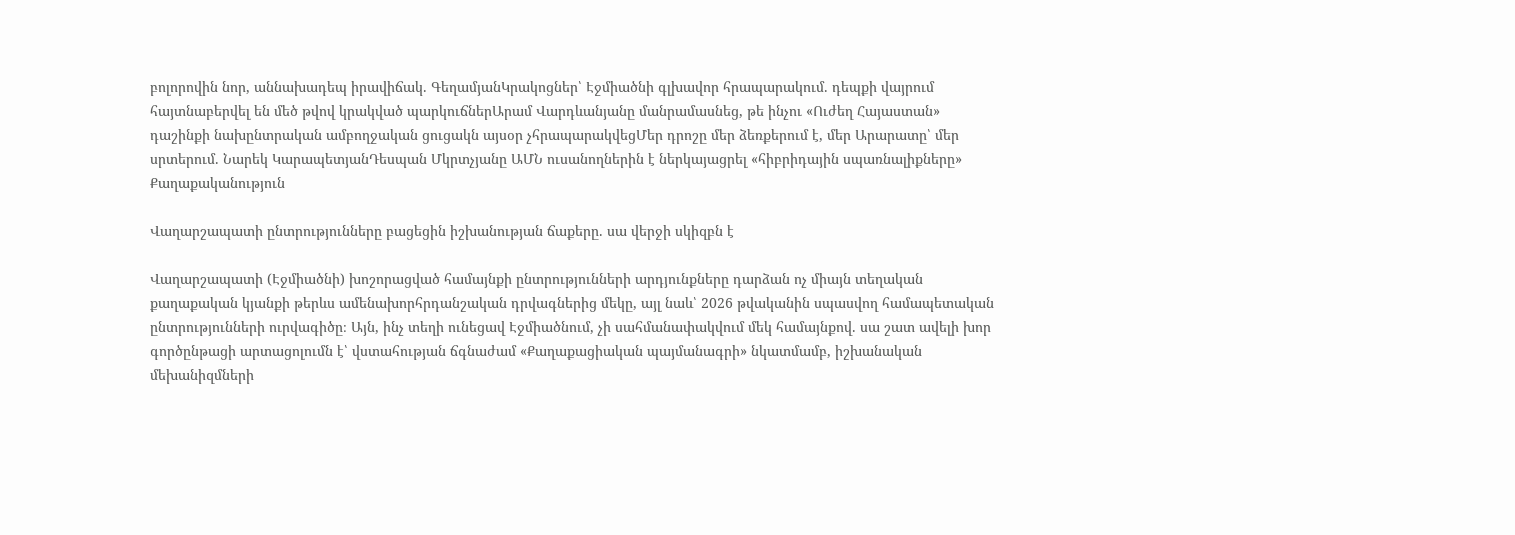բոլորովին նոր, աննախադեպ իրավիճակ. ԳեղամյանԿրակոցներ՝ Էջմիածնի գլխավոր հրապարակում. դեպքի վայրում հայտնաբերվել են մեծ թվով կրակված պարկուճներԱրամ Վարդևանյանը մանրամասնեց, թե ինչու «Ուժեղ Հայաստան» դաշինքի նախընտրական ամբողջական ցուցակն այսօր չհրապարակվեցՄեր դրոշը մեր ձեռքերում է, մեր Արարատը՝ մեր սրտերում. Նարեկ ԿարապետյանԴեսպան Մկրտչյանը ԱՄՆ ուսանողներին է ներկայացրել «հիբրիդային սպառնալիքները»
Քաղաքականություն

Վաղարշապատի ընտրությունները բացեցին իշխանության ճաքերը. սա վերջի սկիզբն է

Վաղարշապատի (Էջմիածնի) խոշորացված համայնքի ընտրությունների արդյունքները դարձան ոչ միայն տեղական քաղաքական կյանքի թերևս ամենախորհրդանշական դրվագներից մեկը, այլ նաև՝ 2026 թվականին սպասվող համապետական ընտրությունների ուրվագիծը։ Այն, ինչ տեղի ունեցավ Էջմիածնում, չի սահմանափակվում մեկ համայնքով. սա շատ ավելի խոր գործընթացի արտացոլումն է՝ վստահության ճգնաժամ «Քաղաքացիական պայմանագրի» նկատմամբ, իշխանական մեխանիզմների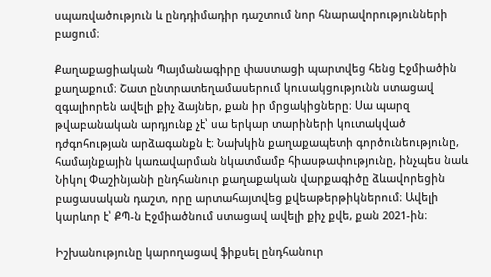սպառվածություն և ընդդիմադիր դաշտում նոր հնարավորությունների բացում։

Քաղաքացիական Պայմանագիրը փաստացի պարտվեց հենց Էջմիածին քաղաքում։ Շատ ընտրատեղամասերում կուսակցությունն ստացավ զգալիորեն ավելի քիչ ձայներ, քան իր մրցակիցները։ Սա պարզ թվաբանական արդյունք չէ՝ սա երկար տարիների կուտակված դժգոհության արձագանքն է։ Նախկին քաղաքապետի գործունեությունը, համայնքային կառավարման նկատմամբ հիասթափությունը, ինչպես նաև Նիկոլ Փաշինյանի ընդհանուր քաղաքական վարքագիծը ձևավորեցին բացասական դաշտ, որը արտահայտվեց քվեաթերթիկներում։ Ավելի կարևոր է՝ ՔՊ-ն Էջմիածնում ստացավ ավելի քիչ քվե, քան 2021-ին։

Իշխանությունը կարողացավ ֆիքսել ընդհանուր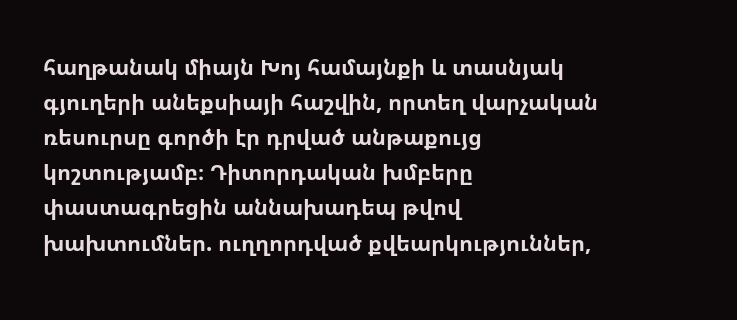հաղթանակ միայն Խոյ համայնքի և տասնյակ գյուղերի անեքսիայի հաշվին, որտեղ վարչական ռեսուրսը գործի էր դրված անթաքույց կոշտությամբ։ Դիտորդական խմբերը փաստագրեցին աննախադեպ թվով խախտումներ. ուղղորդված քվեարկություններ,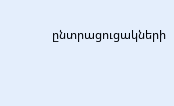ընտրացուցակների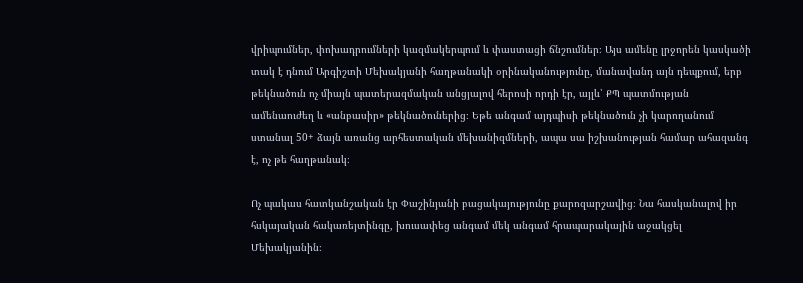վրիպումներ, փոխադրումների կազմակերպում և փաստացի ճնշումներ։ Այս ամենը լրջորեն կասկածի տակ է դնում Արգիշտի Մեխակյանի հաղթանակի օրինականությունը, մանավանդ այն դեպքում, երբ թեկնածուն ոչ միայն պատերազմական անցյալով հերոսի որդի էր, այլև՝ ՔՊ պատմության ամենաուժեղ և «անբասիր» թեկնածուներից։ Եթե անգամ այդպիսի թեկնածուն չի կարողանում ստանալ 50+ ձայն առանց արհեստական մեխանիզմների, ապա սա իշխանության համար ահազանգ է, ոչ թե հաղթանակ։

Ոչ պակաս հատկանշական էր Փաշինյանի բացակայությունը քարոզարշավից։ Նա հասկանալով իր հսկայական հակառեյտինգը, խուսափեց անգամ մեկ անգամ հրապարակային աջակցել Մեխակյանին։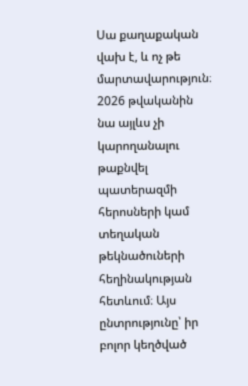Սա քաղաքական վախ է, և ոչ թե մարտավարություն։ 2026 թվականին նա այլևս չի կարողանալու թաքնվել պատերազմի հերոսների կամ տեղական թեկնածուների հեղինակության հետևում։ Այս ընտրությունը՝ իր բոլոր կեղծված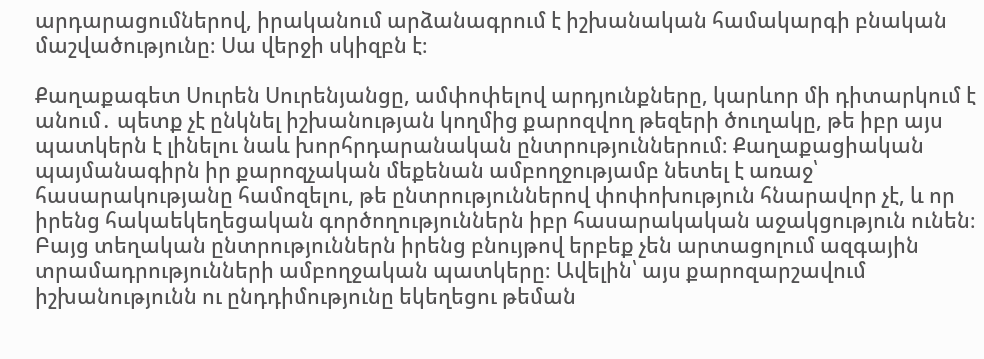արդարացումներով, իրականում արձանագրում է իշխանական համակարգի բնական մաշվածությունը։ Սա վերջի սկիզբն է։

Քաղաքագետ Սուրեն Սուրենյանցը, ամփոփելով արդյունքները, կարևոր մի դիտարկում է անում․ պետք չէ ընկնել իշխանության կողմից քարոզվող թեզերի ծուղակը, թե իբր այս պատկերն է լինելու նաև խորհրդարանական ընտրություններում։ Քաղաքացիական պայմանագիրն իր քարոզչական մեքենան ամբողջությամբ նետել է առաջ՝ հասարակությանը համոզելու, թե ընտրություններով փոփոխություն հնարավոր չէ, և որ իրենց հակաեկեղեցական գործողություններն իբր հասարակական աջակցություն ունեն։ Բայց տեղական ընտրություններն իրենց բնույթով երբեք չեն արտացոլում ազգային տրամադրությունների ամբողջական պատկերը։ Ավելին՝ այս քարոզարշավում իշխանությունն ու ընդդիմությունը եկեղեցու թեման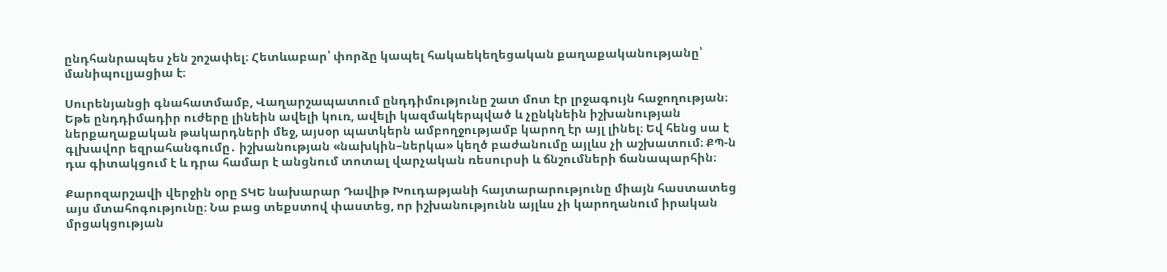ընդհանրապես չեն շոշափել։ Հետևաբար՝ փորձը կապել հակաեկեղեցական քաղաքականությանը՝ մանիպուլյացիա է։

Սուրենյանցի գնահատմամբ, Վաղարշապատում ընդդիմությունը շատ մոտ էր լրջագույն հաջողության։ Եթե ընդդիմադիր ուժերը լինեին ավելի կուռ, ավելի կազմակերպված և չընկնեին իշխանության ներքաղաքական թակարդների մեջ, այսօր պատկերն ամբողջությամբ կարող էր այլ լինել։ Եվ հենց սա է գլխավոր եզրահանգումը․ իշխանության «նախկին–ներկա» կեղծ բաժանումը այլևս չի աշխատում։ ՔՊ-ն դա գիտակցում է և դրա համար է անցնում տոտալ վարչական ռեսուրսի և ճնշումների ճանապարհին։

Քարոզարշավի վերջին օրը ՏԿԵ նախարար Դավիթ Խուդաթյանի հայտարարությունը միայն հաստատեց այս մտահոգությունը։ Նա բաց տեքստով փաստեց, որ իշխանությունն այլևս չի կարողանում իրական մրցակցության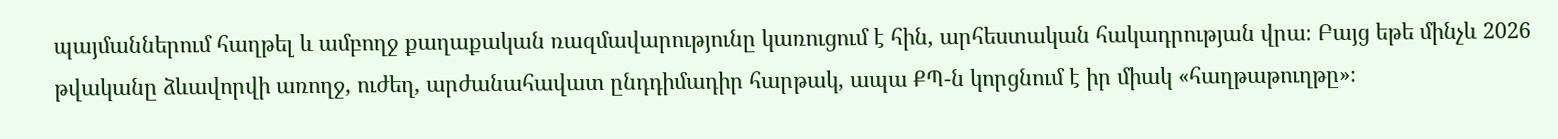պայմաններում հաղթել և ամբողջ քաղաքական ռազմավարությունը կառուցում է հին, արհեստական հակադրության վրա։ Բայց եթե մինչև 2026 թվականը ձևավորվի առողջ, ուժեղ, արժանահավատ ընդդիմադիր հարթակ, ապա ՔՊ-ն կորցնում է իր միակ «հաղթաթուղթը»։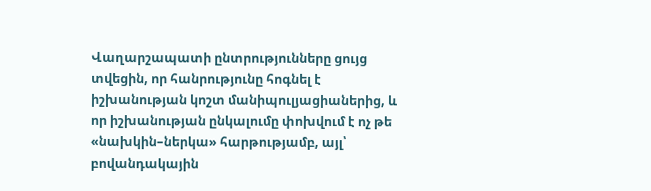Վաղարշապատի ընտրությունները ցույց տվեցին, որ հանրությունը հոգնել է իշխանության կոշտ մանիպուլյացիաներից, և որ իշխանության ընկալումը փոխվում է ոչ թե «նախկին–ներկա» հարթությամբ, այլ՝ բովանդակային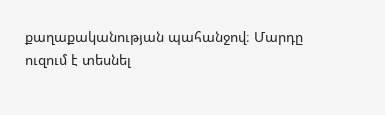քաղաքականության պահանջով։ Մարդը ուզում է տեսնել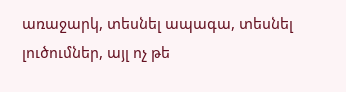առաջարկ, տեսնել ապագա, տեսնել լուծումներ, այլ ոչ թե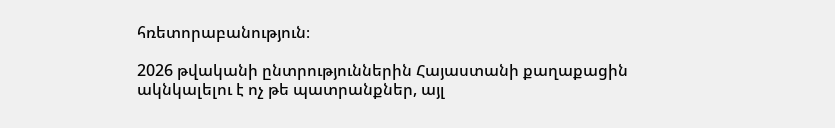հռետորաբանություն։

2026 թվականի ընտրություններին Հայաստանի քաղաքացին ակնկալելու է ոչ թե պատրանքներ, այլ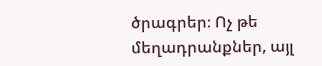ծրագրեր։ Ոչ թե մեղադրանքներ, այլ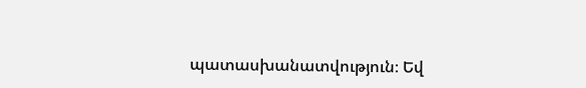պատասխանատվություն։ Եվ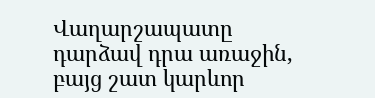Վաղարշապատը դարձավ դրա առաջին, բայց շատ կարևոր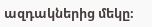ազդակներից մեկը։